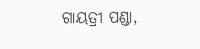ଗାୟତ୍ରୀ ପଣ୍ଡା,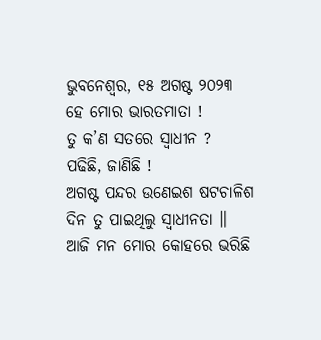ଭୁବନେଶ୍ୱର, ୧୫ ଅଗଷ୍ଟ ୨୦୨୩
ହେ ମୋର ଭାରତମାତା !
ତୁ କ’ଣ ସତରେ ସ୍ୱାଧୀନ ?
ପଢିଛି, ଜାଣିଛି !
ଅଗଷ୍ଟ ପନ୍ଦର ଉଣେଇଶ ଷଟଚାଳିଶ
ଦିନ ତୁ ପାଇଥିଲୁ ସ୍ୱାଧୀନତା ॥
ଆଜି ମନ ମୋର କୋହରେ ଭରିଛି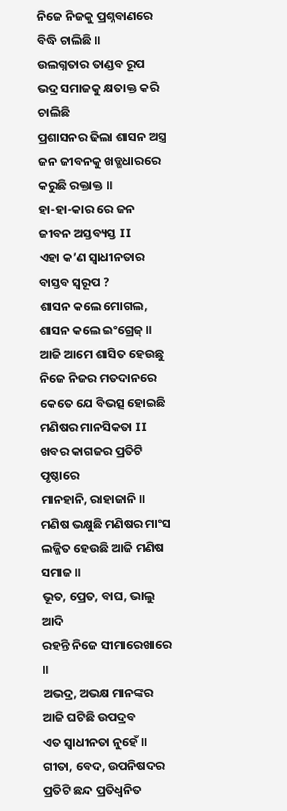ନିଜେ ନିଜକୁ ପ୍ରଶ୍ନବାଣରେ ବିଦ୍ଧି ଚାଲିଛି ॥
ଉଲଗ୍ନତାର ତାଣ୍ଡବ ରୂପ
ଭଦ୍ର ସମାଜକୁ କ୍ଷତାକ୍ତ କରି ଚାଲିଛି
ପ୍ରଶାସନର ଢିଲା ଶାସନ ଅସ୍ତ୍ର
ଜନ ଜୀବନକୁ ଖଡ୍ଗଧାରରେ କରୁଛି ରକ୍ତାକ୍ତ ॥
ହା-ହା-କାର ରେ ଜନ ଜୀବନ ଅସ୍ତବ୍ୟସ୍ତ II
ଏହା କ’ଣ ସ୍ୱାଧୀନତାର ବାସ୍ତବ ସ୍ଵରୂପ ?
ଶାସନ କଲେ ମୋଗଲ, ଶାସନ କଲେ ଇଂଗ୍ରେଜ୍ ॥
ଆଜି ଆମେ ଶାସିତ ହେଉଛୁ
ନିଜେ ନିଜର ମତଦାନରେ
କେତେ ଯେ ବିଭତ୍ସ ହୋଇଛି
ମଣିଷର ମାନସିକତା II
ଖବର କାଗଜର ପ୍ରତିଟି ପୃଷ୍ଠାରେ
ମାନହାନି, ରାହାଜାନି ॥
ମଣିଷ ଭକ୍ଷୁଛି ମଣିଷର ମାଂସ
ଲଜ୍ଜିତ ହେଉଛି ଆଜି ମଣିଷ ସମାଜ ॥
ଭୂତ, ପ୍ରେତ, ବାଘ, ଭାଲୁ ଆଦି
ରହନ୍ତି ନିଜେ ସୀମାରେଖାରେ ॥
ଅଭଦ୍ର, ଅଭକ୍ଷ ମାନଙ୍କର
ଆଜି ଘଟିଛି ଉପଦ୍ରବ
ଏତ ସ୍ୱାଧୀନତା ନୁହେଁ ॥
ଗୀତା, ବେଦ, ଉପନିଷଦର
ପ୍ରତିଟି ଛନ୍ଦ ପ୍ରତିଧ୍ବନିତ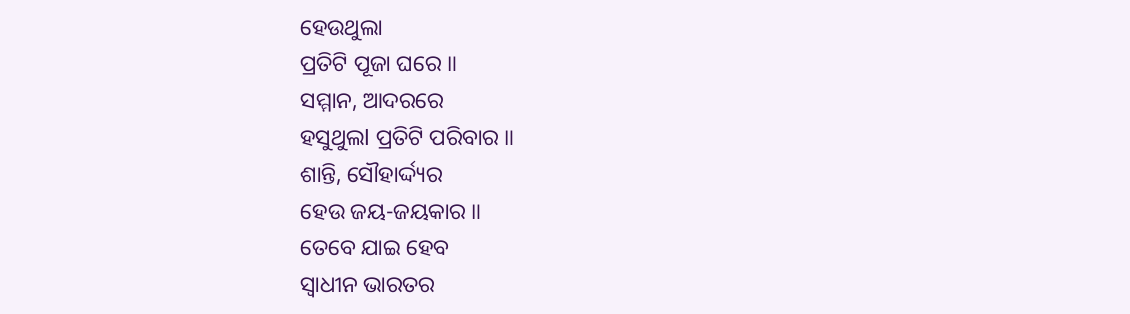ହେଉଥୁଲା
ପ୍ରତିଟି ପୂଜା ଘରେ ॥
ସମ୍ମାନ, ଆଦରରେ
ହସୁଥୁଲl ପ୍ରତିଟି ପରିବାର ॥
ଶାନ୍ତି, ସୌହାର୍ଦ୍ଦ୍ୟର
ହେଉ ଜୟ-ଜୟକାର ॥
ତେବେ ଯାଇ ହେବ
ସ୍ୱାଧୀନ ଭାରତର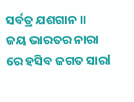ସର୍ବତ୍ର ଯଶଗାନ ॥
ଜୟ ଭାରତର ନାରା
ରେ ହସିବ ଜଗତ ସାରl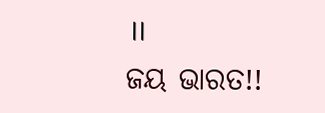॥
ଜୟ ଭାରତ!!